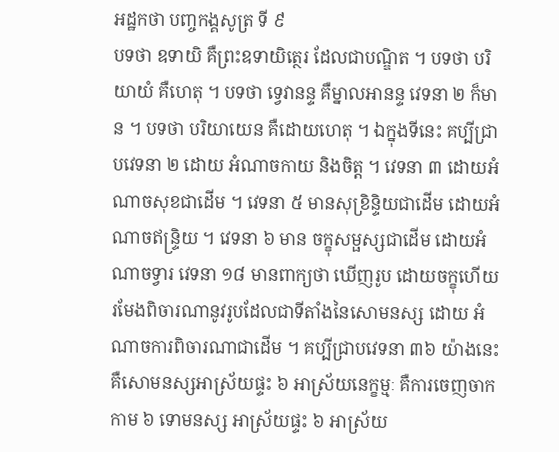អដ្ឋកថា បញ្ចកង្គសូត្រ ទី ៩
បទថា ឧទាយិ គឺព្រះឧទាយិត្ថេរ ដែលជាបណ្ឌិត ។ បទថា បរិយាយំ គឺហេតុ ។ បទថា ទ្វេវានន្ទ គឺម្នាលអានន្ទ វេទនា ២ ក៏មាន ។ បទថា បរិយាយេន គឺដោយហេតុ ។ ឯក្នុងទីនេះ គប្បីជ្រាបវេទនា ២ ដោយ អំណាចកាយ និងចិត្ត ។ វេទនា ៣ ដោយអំណាចសុខជាដើម ។ វេទនា ៥ មានសុខ្រិន្ទិយជាដើម ដោយអំណាចឥន្ទ្រិយ ។ វេទនា ៦ មាន ចក្ខុសម្ផស្សជាដើម ដោយអំណាចទ្វារ វេទនា ១៨ មានពាក្យថា ឃើញរូប ដោយចក្ខុហើយ រមែងពិចារណានូវរូបដែលជាទីតាំងនៃសោមនស្ស ដោយ អំណាចការពិចារណាជាដើម ។ គប្បីជ្រាបវេទនា ៣៦ យ៉ាងនេះ គឺសោមនស្សអាស្រ័យផ្ទះ ៦ អាស្រ័យនេក្ខម្មៈ គឺការចេញចាកកាម ៦ ទោមនស្ស អាស្រ័យផ្ទះ ៦ អាស្រ័យ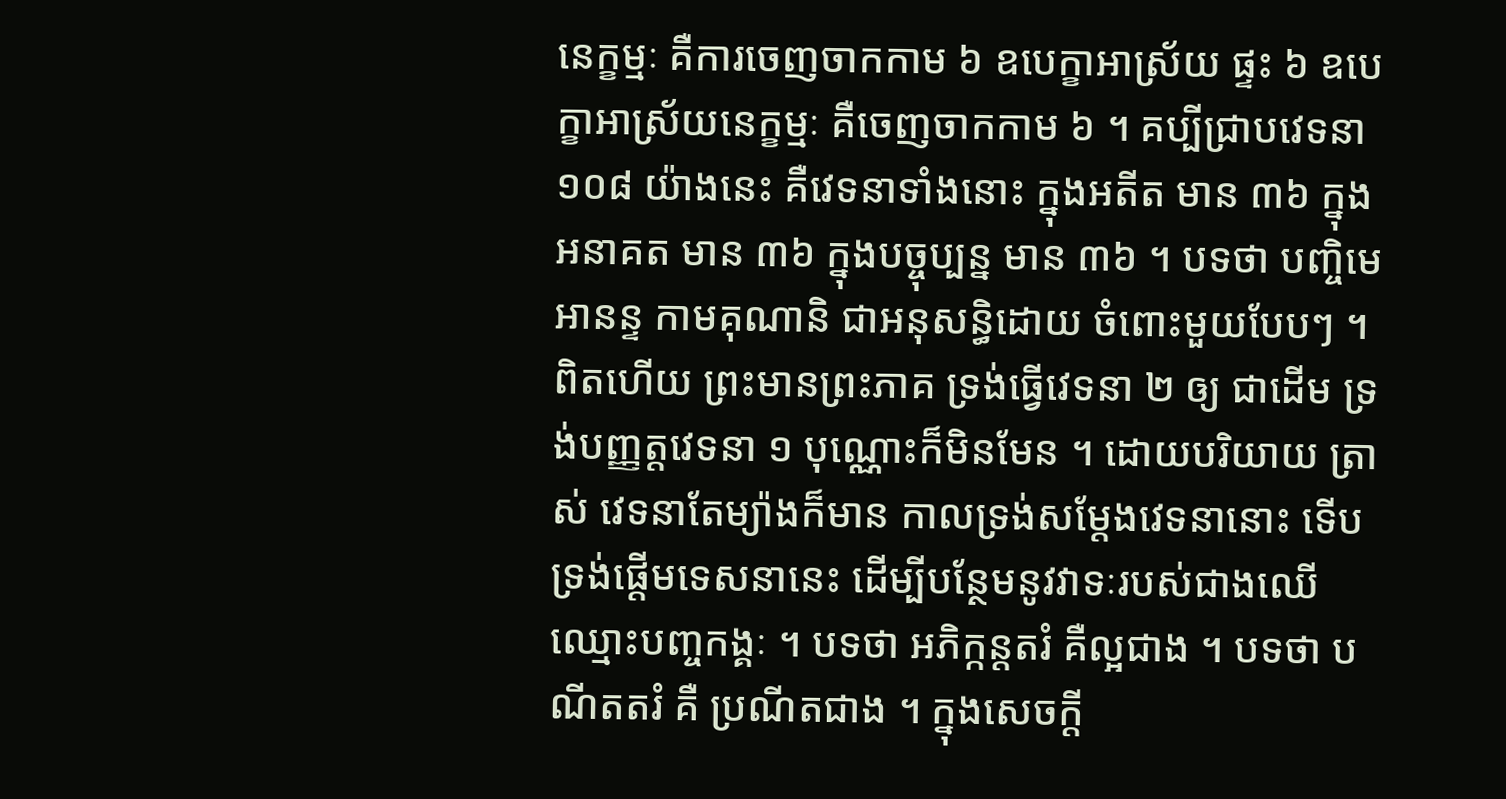នេក្ខម្មៈ គឺការចេញចាកកាម ៦ ឧបេក្ខាអាស្រ័យ ផ្ទះ ៦ ឧបេក្ខាអាស្រ័យនេក្ខម្មៈ គឺចេញចាកកាម ៦ ។ គប្បីជ្រាបវេទនា ១០៨ យ៉ាងនេះ គឺវេទនាទាំងនោះ ក្នុងអតីត មាន ៣៦ ក្នុងអនាគត មាន ៣៦ ក្នុងបច្ចុប្បន្ន មាន ៣៦ ។ បទថា បញ្ចិមេ អានន្ទ កាមគុណានិ ជាអនុសន្ធិដោយ ចំពោះមួយបែបៗ ។ ពិតហើយ ព្រះមានព្រះភាគ ទ្រង់ធ្វើវេទនា ២ ឲ្យ ជាដើម ទ្រង់បញ្ញត្តវេទនា ១ បុណ្ណោះក៏មិនមែន ។ ដោយបរិយាយ ត្រាស់ វេទនាតែម្យ៉ាងក៏មាន កាលទ្រង់សម្តែងវេទនានោះ ទើបទ្រង់ផ្តើមទេសនានេះ ដើម្បីបន្ថែមនូវវាទៈរបស់ជាងឈើ ឈ្មោះបញ្ចកង្គៈ ។ បទថា អភិក្កន្តតរំ គឺល្អជាង ។ បទថា បណីតតរំ គឺ ប្រណីតជាង ។ ក្នុងសេចក្តី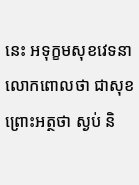នេះ អទុក្ខមសុខវេទនា លោកពោលថា ជាសុខ ព្រោះអត្ថថា ស្ងប់ និ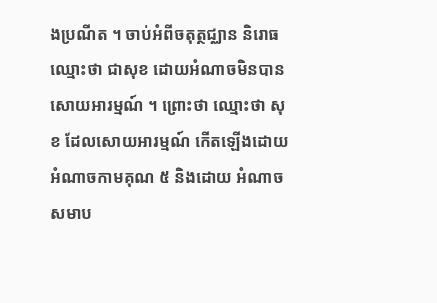ងប្រណីត ។ ចាប់អំពីចតុត្ថជ្ឈាន និរោធ ឈ្មោះថា ជាសុខ ដោយអំណាចមិនបានសោយអារម្មណ៍ ។ ព្រោះថា ឈ្មោះថា សុខ ដែលសោយអារម្មណ៍ កើតឡើងដោយអំណាចកាមគុណ ៥ និងដោយ អំណាចសមាប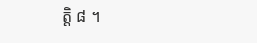ត្តិ ៨ ។